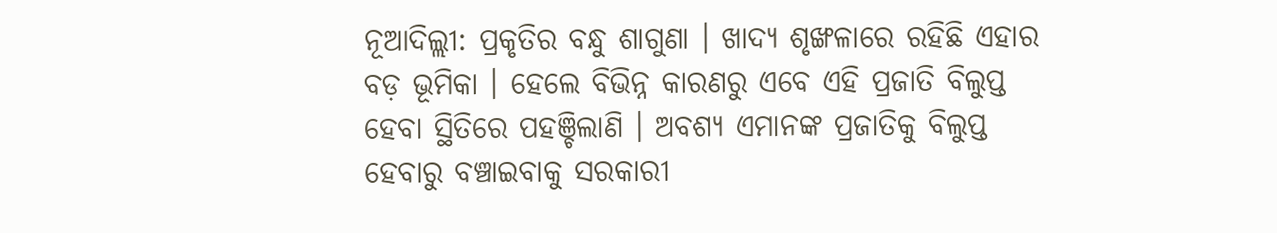ନୂଆଦିଲ୍ଲୀ: ପ୍ରକୃତିର ବନ୍ଧୁ ଶାଗୁଣା । ଖାଦ୍ୟ ଶୃଙ୍ଖଳାରେ ରହିଛି ଏହାର ବଡ଼ ଭୂମିକା । ହେଲେ ବିଭିନ୍ନ କାରଣରୁ ଏବେ ଏହି ପ୍ରଜାତି ବିଲୁପ୍ତ ହେବା ସ୍ଥିତିରେ ପହଞ୍ଚିଲାଣି । ଅବଶ୍ୟ ଏମାନଙ୍କ ପ୍ରଜାତିକୁ ବିଲୁପ୍ତ ହେବାରୁ ବଞ୍ଚାଇବାକୁ ସରକାରୀ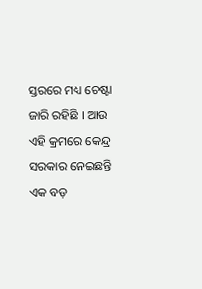ସ୍ତରରେ ମଧ୍ୟ ଚେଷ୍ଟା ଜାରି ରହିଛି । ଆଉ ଏହି କ୍ରମରେ କେନ୍ଦ୍ର ସରକାର ନେଇଛନ୍ତି ଏକ ବଡ଼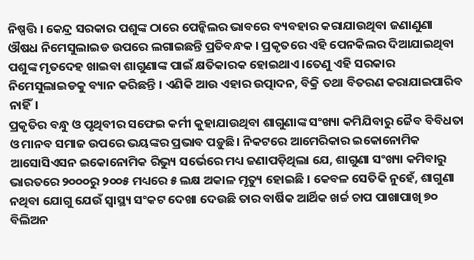ନିଷ୍ପତ୍ତି । କେନ୍ଦ୍ର ସରକାର ପଶୁଙ୍କ ଠାରେ ପେନ୍କିଲର ଭାବରେ ବ୍ୟବହାର କରାଯାଉଥିବା ଜଣାଣୁଣା ଔଷଧ ନିମେସୁଲାଇଡ ଉପରେ ଲଗାଇଛନ୍ତି ପ୍ରତିବନ୍ଧକ । ପ୍ରକୃତରେ ଏହି ପେନକିଲର ଦିଆଯାଇଥିବା ପଶୁଙ୍କ ମୃତଦେହ ଖାଇବା ଶାଗୁଣାଙ୍କ ପାଇଁ କ୍ଷତିକାରକ ହୋଇଥାଏ ।ତେଣୁ ଏହି ସରକାର ନିମେସୁଲାଇଡକୁ ବ୍ୟାନ କରିଛନ୍ତି । ଏଣିକି ଆଉ ଏହାର ଉତ୍ପାଦନ, ବିକ୍ରି ତଥା ବିତରଣ କରାଯାଇପାରିବ ନାହିଁ।
ପ୍ରକୃତିର ବନ୍ଧୁ ଓ ପୃଥିବୀର ସଫେଇ କର୍ମୀ କୁହାଯାଉଥିବା ଶାଗୁଣାଙ୍କ ସଂଖ୍ୟା କମିଯିବାରୁ ଜୈବ ବିବିଧତା ଓ ମାନବ ସମାଜ ଉପରେ ଭୟଙ୍କର ପ୍ରଭାବ ପଡ଼ୁଛି। ନିକଟରେ ଆମେରିକାର ଇକୋନୋମିକ ଆସୋସିଏସନ ଇକୋନୋମିକ ରିଭ୍ୟୁ ସର୍ଭେରେ ମଧ୍ୟ ଜଣାପଡ଼ିଥିଲା ଯେ, ଶାଗୁଣା ସଂଖ୍ୟା କମିବାରୁ ଭାରତରେ ୨୦୦୦ରୁ ୨୦୦୫ ମଧ୍ୟରେ ୫ ଲକ୍ଷ ଅକାଳ ମୃତ୍ୟୁ ହୋଇଛି । କେବଳ ସେତିକି ନୁହେଁ, ଶାଗୁଣା ନଥିବା ଯୋଗୁ ଯେଉଁ ସ୍ୱାସ୍ଥ୍ୟ ସଂକଟ ଦେଖା ଦେଉଛି ତାର ବାର୍ଷିକ ଆର୍ଥିକ ଖର୍ଚ୍ଚ ଚାପ ପାଖାପାଖି ୭୦ ବିଲିଅନ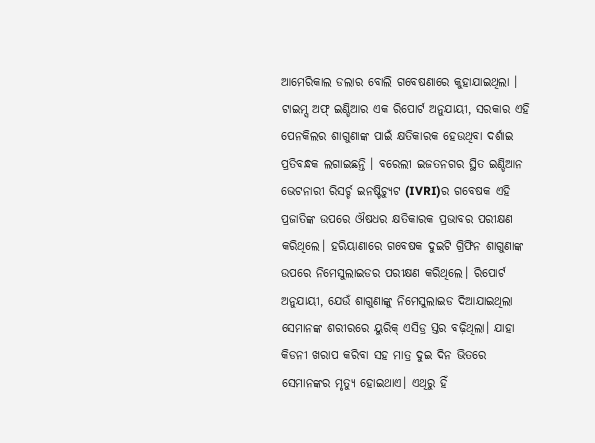ଆମେରିକାଲ ଡଲାର ବୋଲି ଗବେଷଣାରେ କୁହାଯାଇଥିଲା ।
ଟାଇମ୍ସ ଅଫ୍ ଇଣ୍ଡିଆର ଏକ ରିପୋର୍ଟ ଅନୁଯାୟୀ, ସରକାର ଏହି ପେନକିଲର ଶାଗୁଣାଙ୍କ ପାଇଁ କ୍ଷତିକାରକ ହେଉଥିବା ଦର୍ଶାଇ ପ୍ରତିବନ୍ଧକ ଲଗାଇଛନ୍ତି । ବରେଲୀ ଇଜତନଗର ସ୍ଥିତ ଇଣ୍ଡିଆନ ଭେଟନାରୀ ରିସର୍ଚ୍ଚ ଇନଷ୍ଟିଚ୍ୟୁଟ (IVRI)ର ଗବେଷକ ଏହି ପ୍ରଜାତିଙ୍କ ଉପରେ ଔଷଧର କ୍ଷତିକାରକ ପ୍ରଭାବର ପରୀକ୍ଷଣ କରିଥିଲେ। ହରିୟାଣାରେ ଗବେଷକ ଦୁଇଟି ଗ୍ରିଫିନ ଶାଗୁଣାଙ୍କ ଉପରେ ନିମେସୁଲାଇଡର ପରୀକ୍ଷଣ କରିଥିଲେ। ରିପୋର୍ଟ ଅନୁଯାୟୀ, ଯେଉଁ ଶାଗୁଣାଙ୍କୁ ନିମେସୁଲାଇଡ ଦିଆଯାଇଥିଲା ସେମାନଙ୍କ ଶରୀରରେ ୟୁରିକ୍ ଏସିଡ୍ର ସ୍ତର ବଢ଼ିଥିଲା। ଯାହା କିଡନୀ ଖରାପ କରିବା ସହ ମାତ୍ର ଦୁଇ ଦିନ ଭିତରେ ସେମାନଙ୍କର ମୃତ୍ୟୁ ହୋଇଥାଏ। ଏଥିରୁ ହିଁ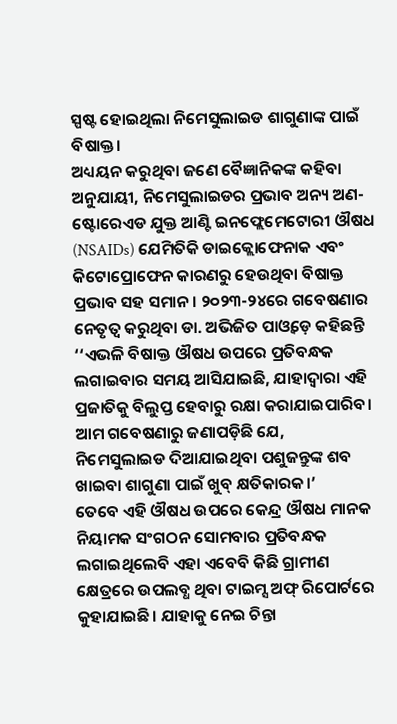ସ୍ପଷ୍ଟ ହୋଇଥିଲା ନିମେସୁଲାଇଡ ଶାଗୁଣାଙ୍କ ପାଇଁ ବିଷାକ୍ତ।
ଅଧ୍ୟୟନ କରୁଥିବା ଜଣେ ବୈଜ୍ଞାନିକଙ୍କ କହିବା ଅନୁଯାୟୀ, ନିମେସୁଲାଇଡର ପ୍ରଭାବ ଅନ୍ୟ ଅଣ-ଷ୍ଟୋରେଏଡ ଯୁକ୍ତ ଆଣ୍ଟି ଇନଫ୍ଲେମେଟୋରୀ ଔଷଧ (NSAIDs) ଯେମିତିକି ଡାଇକ୍ଲୋଫେନାକ ଏବଂ କିଟୋପ୍ରୋଫେନ କାରଣରୁ ହେଉଥିବା ବିଷାକ୍ତ ପ୍ରଭାବ ସହ ସମାନ। ୨୦୨୩-୨୪ରେ ଗବେଷଣାର ନେତୃତ୍ବ କରୁଥିବା ଡା. ଅଭିଜିତ ପାଓ୍ବଡ଼େ କହିଛନ୍ତି ‘‘ଏଭଳି ବିଷାକ୍ତ ଔଷଧ ଉପରେ ପ୍ରତିବନ୍ଧକ ଲଗାଇବାର ସମୟ ଆସିଯାଇଛି, ଯାହାଦ୍ବାରା ଏହି ପ୍ରଜାତିକୁ ବିଲୁପ୍ତ ହେବାରୁ ରକ୍ଷା କରାଯାଇପାରିବ। ଆମ ଗବେଷଣାରୁ ଜଣାପଡ଼ିଛି ଯେ, ନିମେସୁଲାଇଡ ଦିଆଯାଇଥିବା ପଶୁଜନ୍ତୁଙ୍କ ଶବ ଖାଇବା ଶାଗୁଣା ପାଇଁ ଖୁବ୍ କ୍ଷତିକାରକ।’
ତେବେ ଏହି ଔଷଧ ଉପରେ କେନ୍ଦ୍ର ଔଷଧ ମାନକ ନିୟାମକ ସଂଗଠନ ସୋମବାର ପ୍ରତିବନ୍ଧକ ଲଗାଇଥିଲେବି ଏହା ଏବେବି କିଛି ଗ୍ରାମୀଣ କ୍ଷେତ୍ରରେ ଉପଲବ୍ଧ ଥିବା ଟାଇମ୍ସ ଅଫ୍ ରିପୋର୍ଟରେ କୁହାଯାଇଛି। ଯାହାକୁ ନେଇ ଚିନ୍ତା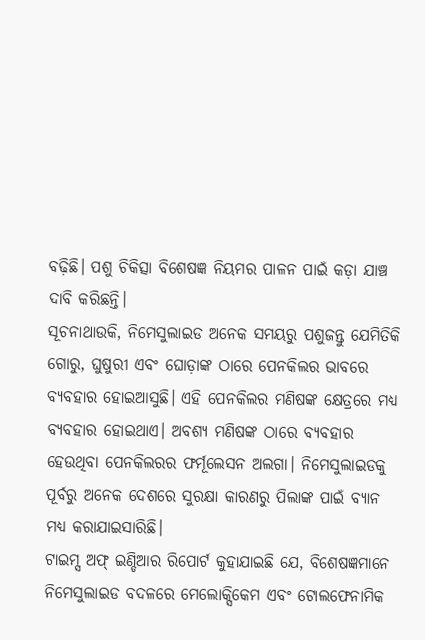ବଢ଼ିଛି। ପଶୁ ଚିକିତ୍ସା ବିଶେଷଜ୍ଞ ନିୟମର ପାଳନ ପାଇଁ କଡ଼ା ଯାଞ୍ଚ ଦାବି କରିଛନ୍ତି।
ସୂଚନାଥାଉକି, ନିମେସୁଲାଇଡ ଅନେକ ସମୟରୁ ପଶୁଜନ୍ତୁ ଯେମିତିକି ଗୋରୁ, ଘୁଷୁରୀ ଏବଂ ଘୋଡ଼ାଙ୍କ ଠାରେ ପେନକିଲର ଭାବରେ ବ୍ୟବହାର ହୋଇଆସୁଛି। ଏହି ପେନକିଲର ମଣିଷଙ୍କ କ୍ଷେତ୍ରରେ ମଧ୍ୟ ବ୍ୟବହାର ହୋଇଥାଏ। ଅବଶ୍ୟ ମଣିଷଙ୍କ ଠାରେ ବ୍ୟବହାର ହେଉଥିବା ପେନକିଲରର ଫର୍ମୂଲେସନ ଅଲଗା। ନିମେସୁଲାଇଡକୁ ପୂର୍ବରୁ ଅନେକ ଦେଶରେ ସୁରକ୍ଷା କାରଣରୁ ପିଲାଙ୍କ ପାଇଁ ବ୍ୟାନ ମଧ୍ୟ କରାଯାଇସାରିଛି।
ଟାଇମ୍ସ ଅଫ୍ ଇଣ୍ଡିଆର ରିପୋର୍ଟ କୁହାଯାଇଛି ଯେ, ବିଶେଷଜ୍ଞମାନେ ନିମେସୁଲାଇଡ ବଦଳରେ ମେଲୋକ୍ସିକେମ ଏବଂ ଟୋଲଫେନାମିକ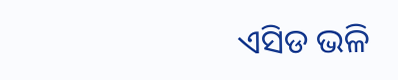ଏସିଡ ଭଳି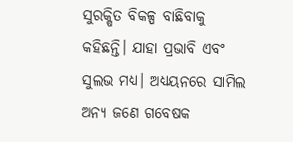ସୁରକ୍ଷିତ ବିକଳ୍ପ ବାଛିବାକୁ କହିଛନ୍ତି। ଯାହା ପ୍ରଭାବି ଏବଂ ସୁଲଭ ମଧ୍ୟ। ଅଧ୍ୟୟନରେ ସାମିଲ ଅନ୍ୟ ଜଣେ ଗବେଷକ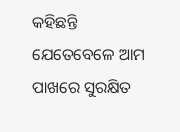କହିଛନ୍ତି ଯେତେବେଳେ ଆମ ପାଖରେ ସୁରକ୍ଷିତ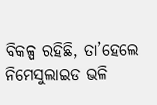ବିକଳ୍ପ ରହିଛି, ତା’ହେଲେ ନିମେସୁଲାଇଡ ଭଳି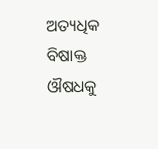ଅତ୍ୟଧିକ ବିଷାକ୍ତ ଔଷଧକୁ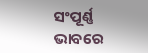ସଂପୂର୍ଣ୍ଣ ଭାବରେ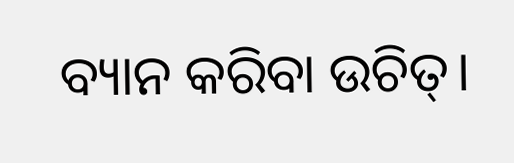ବ୍ୟାନ କରିବା ଉଚିତ୍।